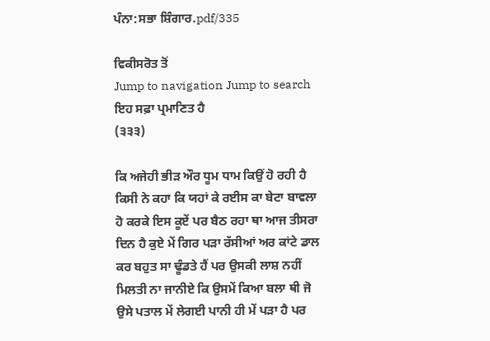ਪੰਨਾ:ਸਭਾ ਸ਼ਿੰਗਾਰ.pdf/335

ਵਿਕੀਸਰੋਤ ਤੋਂ
Jump to navigation Jump to search
ਇਹ ਸਫ਼ਾ ਪ੍ਰਮਾਣਿਤ ਹੈ
(੩੩੩)

ਕਿ ਅਜੇਹੀ ਭੀੜ ਔਰ ਧੂਮ ਧਾਮ ਕਿਉਂ ਹੋ ਰਹੀ ਹੈ ਕਿਸੀ ਨੇ ਕਹਾ ਕਿ ਯਹਾਂ ਕੇ ਰਈਸ ਕਾ ਬੇਟਾ ਬਾਵਲਾ ਹੋ ਕਰਕੇ ਇਸ ਕੂਏਂ ਪਰ ਬੈਠ ਰਹਾ ਥਾ ਆਜ ਤੀਸਰਾ ਦਿਨ ਹੈ ਕੁਏ ਮੇਂ ਗਿਰ ਪੜਾ ਰੱਸੀਆਂ ਅਰ ਕਾਂਟੇ ਡਾਲ ਕਰ ਬਹੁਤ ਸਾ ਢੂੰਡਤੇ ਹੈਂ ਪਰ ਉਸਕੀ ਲਾਸ਼ ਨਹੀਂ ਮਿਲਤੀ ਨਾ ਜਾਨੀਏ ਕਿ ਉਸਮੇਂ ਕਿਆ ਬਲਾ ਥੀ ਜੋ ਉਸੇ ਪਤਾਲ ਮੇਂ ਲੇਗਈ ਪਾਨੀ ਹੀ ਮੇਂ ਪੜਾ ਹੈ ਪਰ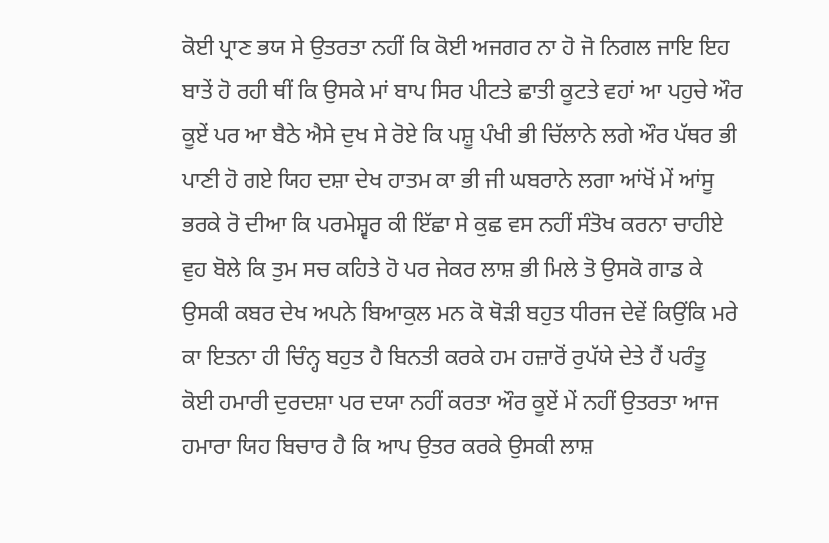ਕੋਈ ਪ੍ਰਾਣ ਭਯ ਸੇ ਉਤਰਤਾ ਨਹੀਂ ਕਿ ਕੋਈ ਅਜਗਰ ਨਾ ਹੋ ਜੋ ਨਿਗਲ ਜਾਇ ਇਹ ਬਾਤੇਂ ਹੋ ਰਹੀ ਥੀਂ ਕਿ ਉਸਕੇ ਮਾਂ ਬਾਪ ਸਿਰ ਪੀਟਤੇ ਛਾਤੀ ਕੂਟਤੇ ਵਹਾਂ ਆ ਪਹੁਚੇ ਔਰ ਕੂਏਂ ਪਰ ਆ ਬੈਠੇ ਐਸੇ ਦੁਖ ਸੇ ਰੋਏ ਕਿ ਪਸ਼ੂ ਪੰਖੀ ਭੀ ਚਿੱਲਾਨੇ ਲਗੇ ਔਰ ਪੱਥਰ ਭੀ ਪਾਣੀ ਹੋ ਗਏ ਯਿਹ ਦਸ਼ਾ ਦੇਖ ਹਾਤਮ ਕਾ ਭੀ ਜੀ ਘਬਰਾਨੇ ਲਗਾ ਆਂਖੋਂ ਮੇਂ ਆਂਸੂ ਭਰਕੇ ਰੋ ਦੀਆ ਕਿ ਪਰਮੇਸ਼੍ਵਰ ਕੀ ਇੱਛਾ ਸੇ ਕੁਛ ਵਸ ਨਹੀਂ ਸੰਤੋਖ ਕਰਨਾ ਚਾਹੀਏ ਵੁਹ ਬੋਲੇ ਕਿ ਤੁਮ ਸਚ ਕਹਿਤੇ ਹੋ ਪਰ ਜੇਕਰ ਲਾਸ਼ ਭੀ ਮਿਲੇ ਤੋ ਉਸਕੋ ਗਾਡ ਕੇ ਉਸਕੀ ਕਬਰ ਦੇਖ ਅਪਨੇ ਬਿਆਕੁਲ ਮਨ ਕੋ ਥੋੜੀ ਬਹੁਤ ਧੀਰਜ ਦੇਵੇਂ ਕਿਉਂਕਿ ਮਰੇ ਕਾ ਇਤਨਾ ਹੀ ਚਿੰਨ੍ਹ ਬਹੁਤ ਹੈ ਬਿਨਤੀ ਕਰਕੇ ਹਮ ਹਜ਼ਾਰੋਂ ਰੁਪੱਯੇ ਦੇਤੇ ਹੈਂ ਪਰੰਤੂ ਕੋਈ ਹਮਾਰੀ ਦੁਰਦਸ਼ਾ ਪਰ ਦਯਾ ਨਹੀਂ ਕਰਤਾ ਔਰ ਕੂਏਂ ਮੇਂ ਨਹੀਂ ਉਤਰਤਾ ਆਜ ਹਮਾਰਾ ਯਿਹ ਬਿਚਾਰ ਹੈ ਕਿ ਆਪ ਉਤਰ ਕਰਕੇ ਉਸਕੀ ਲਾਸ਼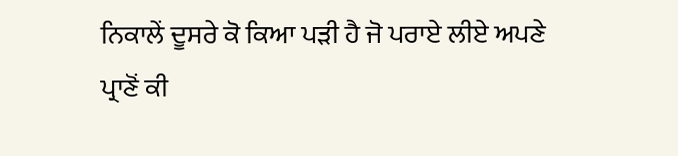ਨਿਕਾਲੇਂ ਦੂਸਰੇ ਕੋ ਕਿਆ ਪੜੀ ਹੈ ਜੋ ਪਰਾਏ ਲੀਏ ਅਪਣੇ ਪ੍ਰਾਣੋਂ ਕੀ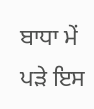ਬਾਧਾ ਮੇਂ ਪੜੇ ਇਸ